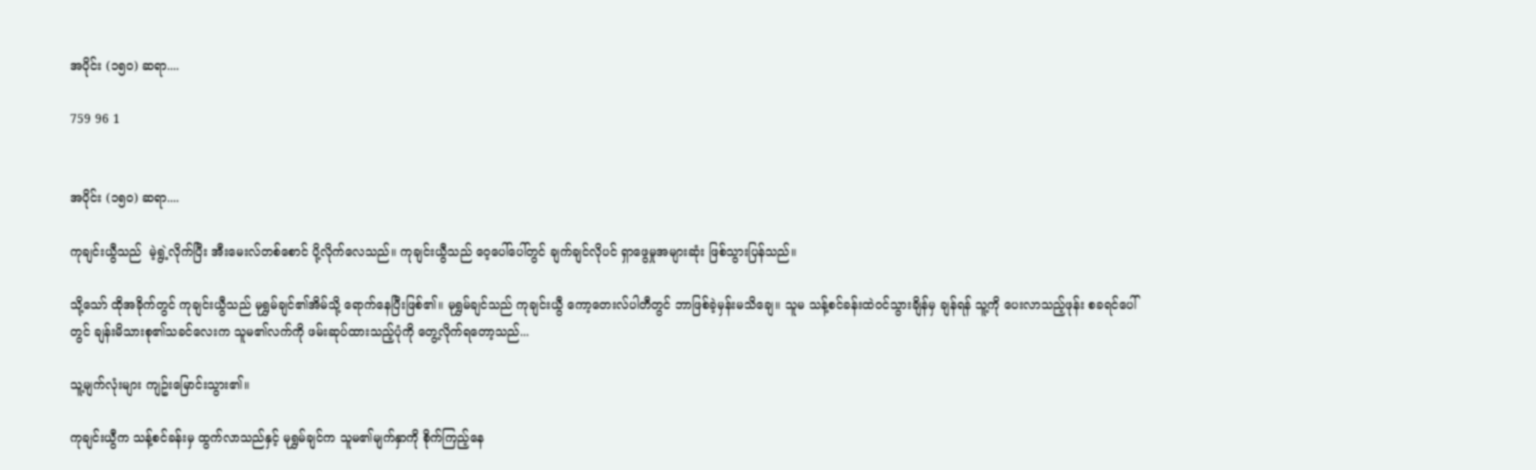အပိုင်း (၁၅၀) ဆရာ....

759 96 1


အပိုင်း (၁၅၀) ဆရာ....

ကုချင်းယွီသည်  မဲ့ရွဲ့လိုက်ပြီး အီးမေးလ်တစ်စောင် ပို့လိုက်လေသည်။ ကုချင်းယွီသည် ဝေ့ပေါ်ပေါ်တွင် ချက်ချင်လိုပင် ရှာဖွေမှုအများဆုံး ဖြစ်သွားပြန်သည်။

သို့သော် ထိုအခိုက်တွင် ကုချင်းယွီသည် မုရွှမ်ချင်၏အိမ်သို့ ရောက်နေပြီးဖြစ်၏။ မုရွှမ်ချင်သည် ကုချင်းယွီ ကော့တေးလ်ပါတီတွင် ဘာဖြစ်ခဲ့မှန်းမသိချေ။ သူမ သန့်စင်ခန်းထဲဝင်သွားချိန်မှ ချန်ရန် သူ့ကို ပေးလာသည့်ဖုန်း စခရင်ပေါ်တွင် ချန်းမိသားစု၏သခင်လေးက သူမ၏လက်ကို ဖမ်းဆုပ်ထားသည့်ပုံကို တွေ့လိုက်ရတော့သည်...

သူ့မျက်လုံးများ ကျဥ်းမြောင်းသွား၏။

ကုချင်းယွီက သန့်စင်ခန်းမှ ထွက်လာသည်နှင့် မုရွှမ်ချင်က သူမ၏မျက်နှာကို စိုက်ကြည့်နေ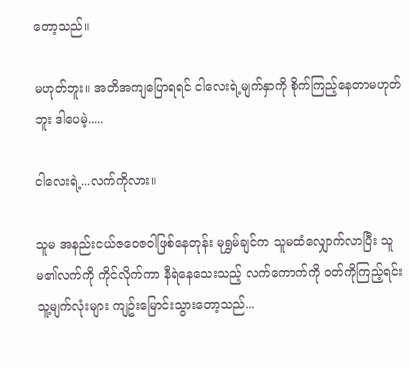တော့သည်။

မဟုတ်ဘူး။ အတိအကျပြောရရင် ငါလေးရဲ့မျက်နှာကို စိုက်ကြည့်နေတာမဟုတ်ဘူး ဒါပေမဲ့.....

ငါလေးရဲ့...လက်ကိုလား။

သူမ အနည်းငယ်ဇဝေဇဝါဖြစ်နေတုန်း မုရွှမ်ချင်က သူမထံလျှောက်လာပြီး သူမ၏လက်ကို ကိုင်လိုက်ကာ နီရဲနေသေးသည့် လက်ကောက်ကို ဝတ်ကိုကြည့်ရင်း သူ့မျက်လုံးများ ကျဥ်းမြောင်းသွားတော့သည်...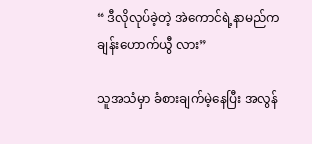“ ဒီလိုလုပ်ခဲ့တဲ့ အဲကောင်ရဲ့နာမည်က ချန်းဟောက်ယွီ လား”

သူအသံမှာ ခံစားချက်မဲ့နေပြီး အလွန်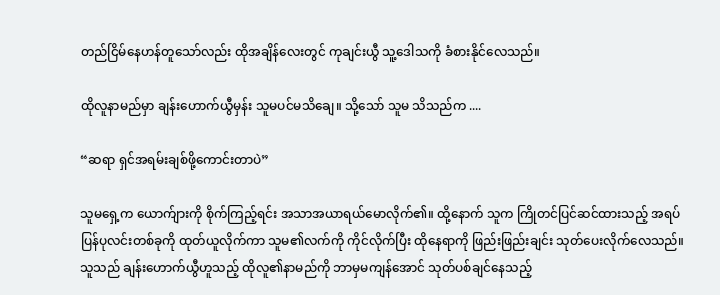တည်ငြိမ်နေဟန်တူသော်လည်း ထိုအချိန်လေးတွင် ကုချင်းယွီ သူ့ဒေါသကို ခံစားနိုင်လေသည်။

ထိုလူနာမည်မှာ ချန်းဟောက်ယွီမှန်း သူမပင်မသိချေ။ သို့သော် သူမ သိသည်က ....

“ဆရာ ရှင်အရမ်းချစ်ဖို့ကောင်းတာပဲ”

သူမရှေ့က ယောက်ျားကို စိုက်ကြည့်ရင်း အသာအယာရယ်မောလိုက်၏။ ထို့နောက် သူက ကြိုတင်ပြင်ဆင်ထားသည့် အရပ်ပြန်ပုလင်းတစ်ခုကို ထုတ်ယူလိုက်ကာ သူမ၏လက်ကို ကိုင်လိုက်ပြီး ထိုနေရာကို ဖြည်းဖြည်းချင်း သုတ်ပေးလိုက်လေသည်။ သူသည် ချန်းဟောက်ယွီဟူသည့် ထိုလူ၏နာမည်ကို ဘာမှမကျန်အောင် သုတ်ပစ်ချင်နေသည့်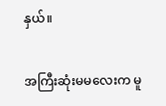နှယ်။

အကြီးဆုံးမမလေးက မူ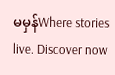မမှန်Where stories live. Discover now